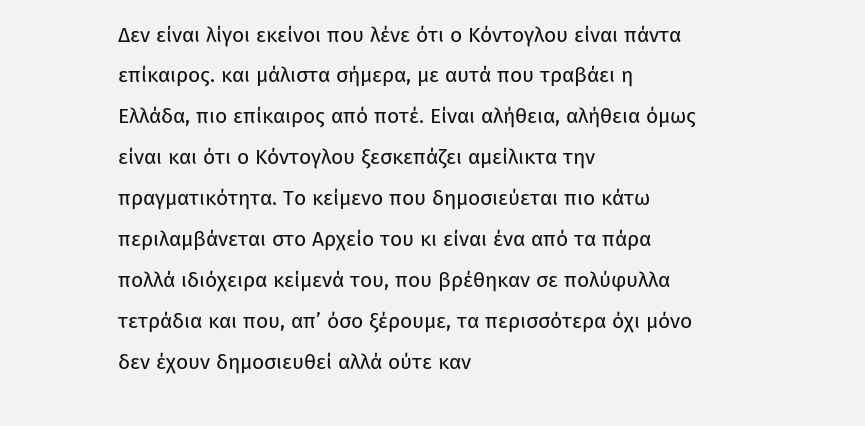Δεν είναι λίγοι εκείνοι που λένε ότι ο Κόντογλου είναι πάντα επίκαιρος. και μάλιστα σήμερα, με αυτά που τραβάει η Ελλάδα, πιο επίκαιρος από ποτέ. Είναι αλήθεια, αλήθεια όμως είναι και ότι ο Κόντογλου ξεσκεπάζει αμείλικτα την πραγματικότητα. Το κείμενο που δημοσιεύεται πιο κάτω περιλαμβάνεται στο Αρχείο του κι είναι ένα από τα πάρα πολλά ιδιόχειρα κείμενά του, που βρέθηκαν σε πολύφυλλα τετράδια και που, απ’ όσο ξέρουμε, τα περισσότερα όχι μόνο δεν έχουν δημοσιευθεί αλλά ούτε καν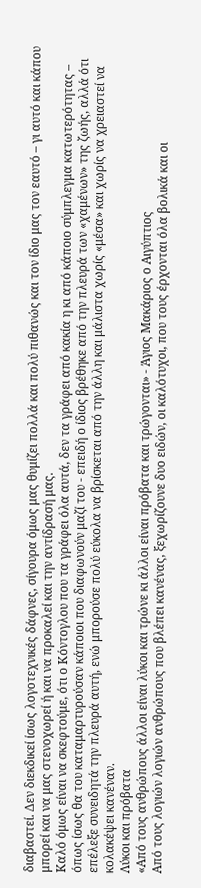διαβαστεί. Δεν διεκδικεί ίσως λογοτεχνικές δάφνες, σίγουρα όμως μας θυμίζει πολλά και πολύ πιθανώς και τον ίδιο μας τον εαυτό – γι αυτό και κάπου μπορεί και να μας στενοχωρεί ή και να προκαλεί και την αντίδρασή μας.
Καλό όμως είναι να σκεφτούμε, ότι ο Κόντογλου που τα γράφει όλα αυτά, δεν τα γράφει από κακία η κι από κάποιο σύμπλεγμα κατωτερότητας – όπως ίσως θα του καταμαρτυρούσαν κάποιοι που διαφωνούν μαζί του - επειδή ο ίδιος βρέθηκε από την πλευρά των «χαμένων» της ζωής, αλλά ότι επέλεξε συνειδητά την πλευρά αυτή, ενώ μπορούσε πολύ εύκολα να βρίσκεται από την άλλη και μάλιστα χωρίς «μέσα» και χωρίς να χρειαστεί να κολακέψει κανέναν.
Λύκοι και πρόβατα
«Από τους ανθρώπους άλλοι είναι λύκοι και τρώνε κι άλλοι είναι πρόβατα και τρώγονται» - Άγιος Μακάριος ο Αιγύπτιος
Από τους λογιών λογιών ανθρώπους που βλέπει κανένας, ξεχωρίζουνε δυο ειδών, οι καλότυχοι, που τους έρχονται όλα βολικά και οι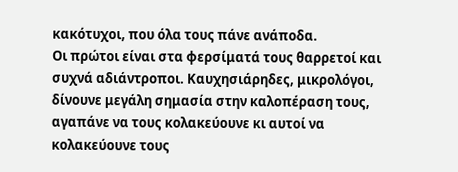κακότυχοι, που όλα τους πάνε ανάποδα.
Οι πρώτοι είναι στα φερσίματά τους θαρρετοί και συχνά αδιάντροποι. Καυχησιάρηδες, μικρολόγοι, δίνουνε μεγάλη σημασία στην καλοπέραση τους, αγαπάνε να τους κολακεύουνε κι αυτοί να κολακεύουνε τους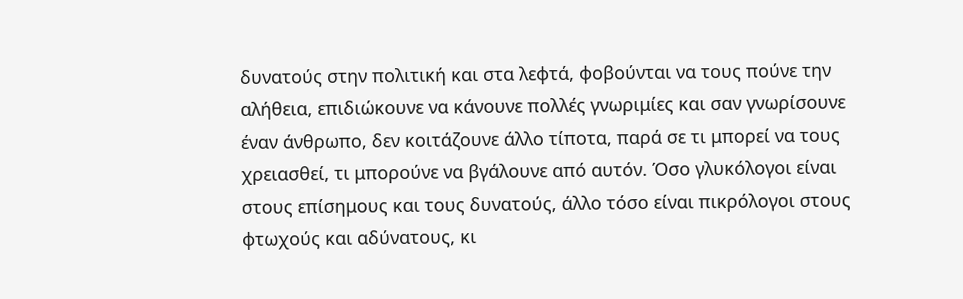δυνατούς στην πολιτική και στα λεφτά, φοβούνται να τους πούνε την αλήθεια, επιδιώκουνε να κάνουνε πολλές γνωριμίες και σαν γνωρίσουνε έναν άνθρωπο, δεν κοιτάζουνε άλλο τίποτα, παρά σε τι μπορεί να τους χρειασθεί, τι μπορούνε να βγάλουνε από αυτόν. Όσο γλυκόλογοι είναι στους επίσημους και τους δυνατούς, άλλο τόσο είναι πικρόλογοι στους φτωχούς και αδύνατους, κι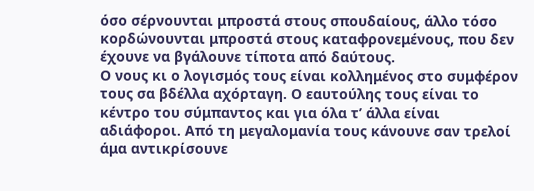όσο σέρνουνται μπροστά στους σπουδαίους, άλλο τόσο κορδώνουνται μπροστά στους καταφρονεμένους, που δεν έχουνε να βγάλουνε τίποτα από δαύτους.
Ο νους κι ο λογισμός τους είναι κολλημένος στο συμφέρον τους σα βδέλλα αχόρταγη. Ο εαυτούλης τους είναι το κέντρο του σύμπαντος και για όλα τ’ άλλα είναι αδιάφοροι. Από τη μεγαλομανία τους κάνουνε σαν τρελοί άμα αντικρίσουνε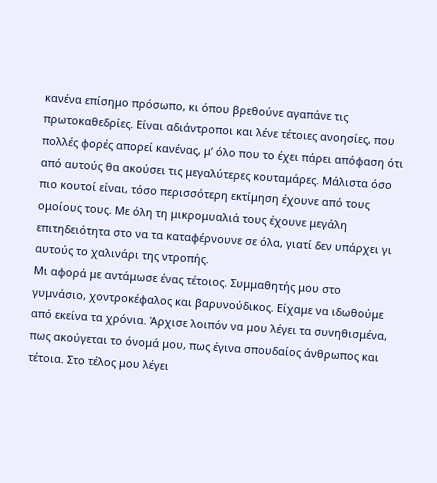κανένα επίσημο πρόσωπο, κι όπου βρεθούνε αγαπάνε τις πρωτοκαθεδρίες. Είναι αδιάντροποι και λένε τέτοιες ανοησίες, που πολλές φορές απορεί κανένας, μ’ όλο που το έχει πάρει απόφαση ότι από αυτούς θα ακούσει τις μεγαλύτερες κουταμάρες. Μάλιστα όσο πιο κουτοί είναι, τόσο περισσότερη εκτίμηση έχουνε από τους ομοίους τους. Με όλη τη μικρομυαλιά τους έχουνε μεγάλη επιτηδειότητα στο να τα καταφέρνουνε σε όλα, γιατί δεν υπάρχει γι αυτούς το χαλινάρι της ντροπής.
Μι αφορά με αντάμωσε ένας τέτοιος. Συμμαθητής μου στο γυμνάσιο, χοντροκέφαλος και βαρυνούδικος. Είχαμε να ιδωθούμε από εκείνα τα χρόνια. Άρχισε λοιπόν να μου λέγει τα συνηθισμένα, πως ακούγεται το όνομά μου, πως έγινα σπουδαίος άνθρωπος και τέτοια. Στο τέλος μου λέγει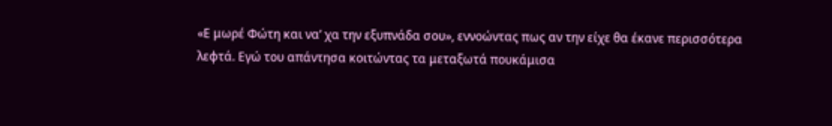«Ε μωρέ Φώτη και να’ χα την εξυπνάδα σου», εννοώντας πως αν την είχε θα έκανε περισσότερα λεφτά. Εγώ του απάντησα κοιτώντας τα μεταξωτά πουκάμισα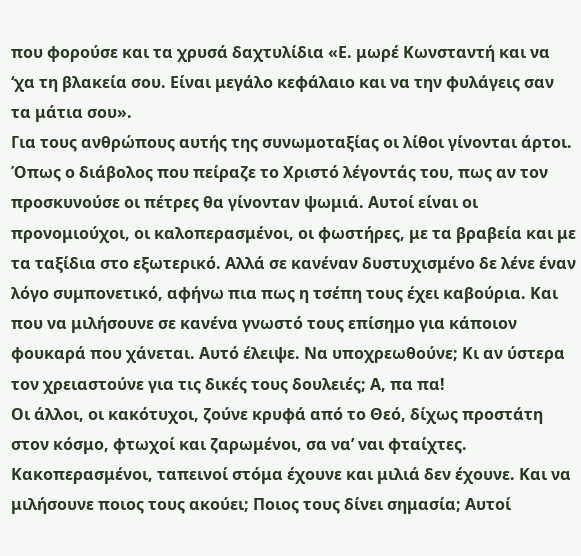που φορούσε και τα χρυσά δαχτυλίδια «Ε. μωρέ Κωνσταντή και να ‘χα τη βλακεία σου. Είναι μεγάλο κεφάλαιο και να την φυλάγεις σαν τα μάτια σου».
Για τους ανθρώπους αυτής της συνωμοταξίας οι λίθοι γίνονται άρτοι. Όπως ο διάβολος που πείραζε το Χριστό λέγοντάς του, πως αν τον προσκυνούσε οι πέτρες θα γίνονταν ψωμιά. Αυτοί είναι οι προνομιούχοι, οι καλοπερασμένοι, οι φωστήρες, με τα βραβεία και με τα ταξίδια στο εξωτερικό. Αλλά σε κανέναν δυστυχισμένο δε λένε έναν λόγο συμπονετικό, αφήνω πια πως η τσέπη τους έχει καβούρια. Και που να μιλήσουνε σε κανένα γνωστό τους επίσημο για κάποιον φουκαρά που χάνεται. Αυτό έλειψε. Να υποχρεωθούνε; Κι αν ύστερα τον χρειαστούνε για τις δικές τους δουλειές; Α, πα πα!
Οι άλλοι, οι κακότυχοι, ζούνε κρυφά από το Θεό, δίχως προστάτη στον κόσμο, φτωχοί και ζαρωμένοι, σα να’ ναι φταίχτες. Κακοπερασμένοι, ταπεινοί στόμα έχουνε και μιλιά δεν έχουνε. Και να μιλήσουνε ποιος τους ακούει; Ποιος τους δίνει σημασία; Αυτοί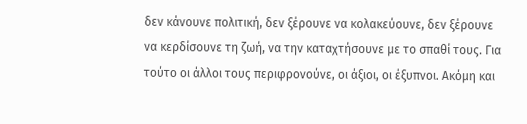δεν κάνουνε πολιτική, δεν ξέρουνε να κολακεύουνε, δεν ξέρουνε να κερδίσουνε τη ζωή, να την καταχτήσουνε με το σπαθί τους. Για τούτο οι άλλοι τους περιφρονούνε, οι άξιοι, οι έξυπνοι. Ακόμη και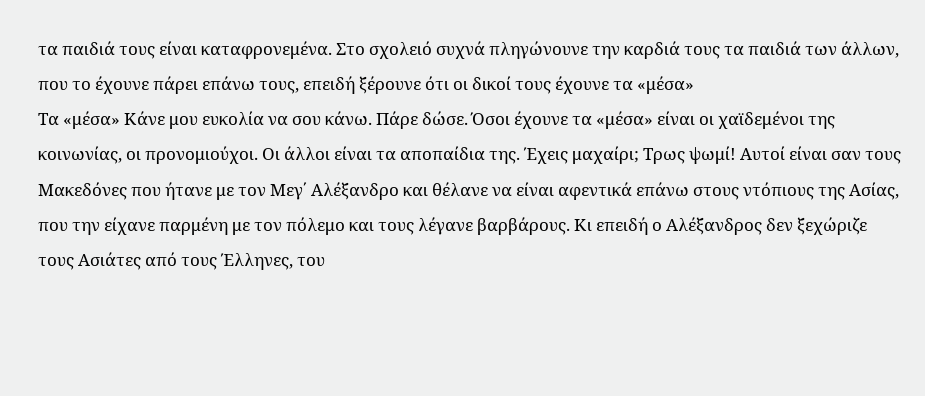τα παιδιά τους είναι καταφρονεμένα. Στο σχολειό συχνά πληγώνουνε την καρδιά τους τα παιδιά των άλλων, που το έχουνε πάρει επάνω τους, επειδή ξέρουνε ότι οι δικοί τους έχουνε τα «μέσα»
Τα «μέσα» Κάνε μου ευκολία να σου κάνω. Πάρε δώσε. Όσοι έχουνε τα «μέσα» είναι οι χαϊδεμένοι της κοινωνίας, οι προνομιούχοι. Οι άλλοι είναι τα αποπαίδια της. Έχεις μαχαίρι; Τρως ψωμί! Αυτοί είναι σαν τους Μακεδόνες που ήτανε με τον Μεγ΄ Αλέξανδρο και θέλανε να είναι αφεντικά επάνω στους ντόπιους της Ασίας, που την είχανε παρμένη με τον πόλεμο και τους λέγανε βαρβάρους. Κι επειδή ο Αλέξανδρος δεν ξεχώριζε τους Ασιάτες από τους Έλληνες, του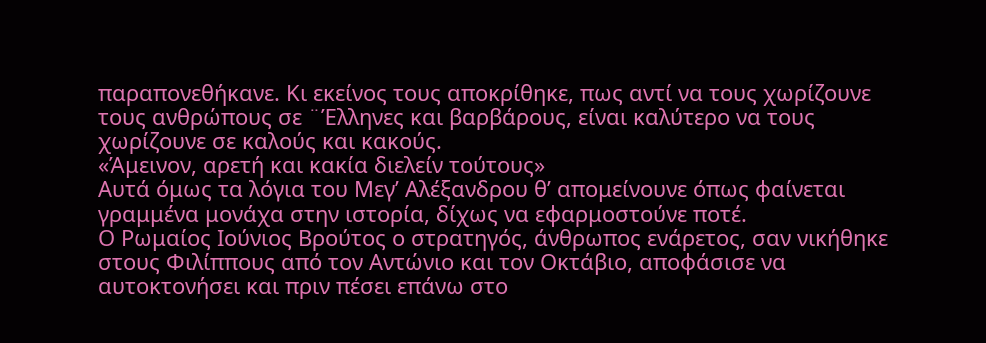παραπονεθήκανε. Κι εκείνος τους αποκρίθηκε, πως αντί να τους χωρίζουνε τους ανθρώπους σε ¨Έλληνες και βαρβάρους, είναι καλύτερο να τους χωρίζουνε σε καλούς και κακούς.
«Άμεινον, αρετή και κακία διελείν τούτους»
Αυτά όμως τα λόγια του Μεγ’ Αλέξανδρου θ’ απομείνουνε όπως φαίνεται γραμμένα μονάχα στην ιστορία, δίχως να εφαρμοστούνε ποτέ.
Ο Ρωμαίος Ιούνιος Βρούτος ο στρατηγός, άνθρωπος ενάρετος, σαν νικήθηκε στους Φιλίππους από τον Αντώνιο και τον Οκτάβιο, αποφάσισε να αυτοκτονήσει και πριν πέσει επάνω στο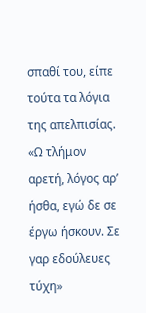σπαθί του, είπε τούτα τα λόγια της απελπισίας.
«Ω τλήμον αρετή, λόγος αρ’ ήσθα, εγώ δε σε έργω ήσκουν. Σε γαρ εδούλευες τύχη»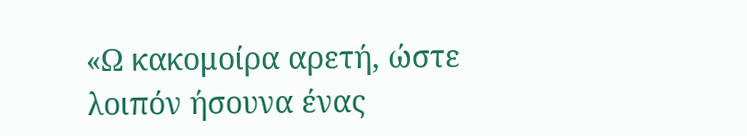«Ω κακομοίρα αρετή, ώστε λοιπόν ήσουνα ένας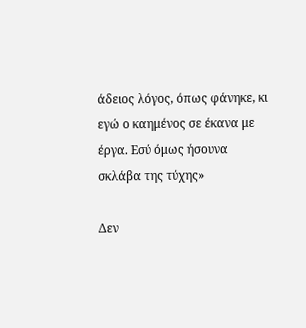άδειος λόγος, όπως φάνηκε, κι εγώ ο καημένος σε έκανα με έργα. Εσύ όμως ήσουνα σκλάβα της τύχης»

Δεν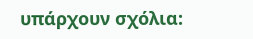υπάρχουν σχόλια: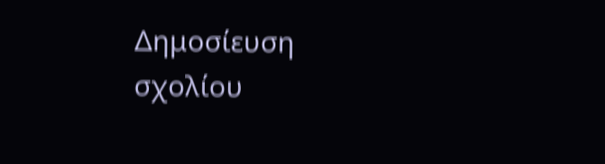Δημοσίευση σχολίου